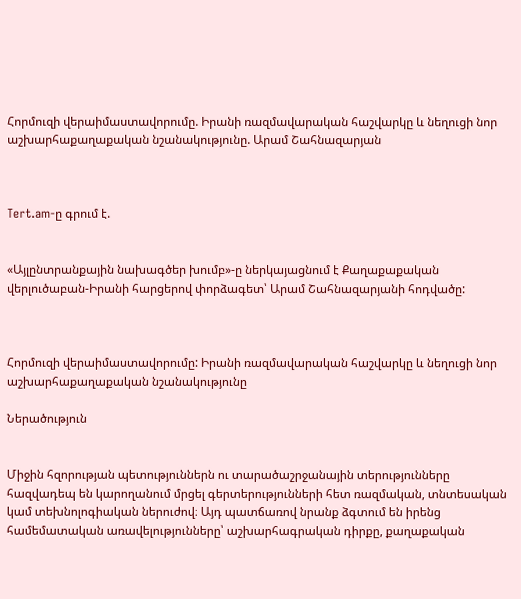Հորմուզի վերաիմաստավորումը. Իրանի ռազմավարական հաշվարկը և նեղուցի նոր աշխարհաքաղաքական նշանակությունը. Արամ Շահնազարյան



Tert.am-ը գրում է.


«Այլընտրանքային նախագծեր խումբ»-ը ներկայացնում է Քաղաքաքական վերլուծաբան-Իրանի հարցերով փորձագետ՝ Արամ Շահնազարյանի հոդվածը:



Հորմուզի վերաիմաստավորումը: Իրանի ռազմավարական հաշվարկը և նեղուցի նոր աշխարհաքաղաքական նշանակությունը

Ներածություն


Միջին հզորության պետություններն ու տարածաշրջանային տերությունները հազվադեպ են կարողանում մրցել գերտերությունների հետ ռազմական, տնտեսական կամ տեխնոլոգիական ներուժով։ Այդ պատճառով նրանք ձգտում են իրենց համեմատական առավելությունները՝ աշխարհագրական դիրքը, քաղաքական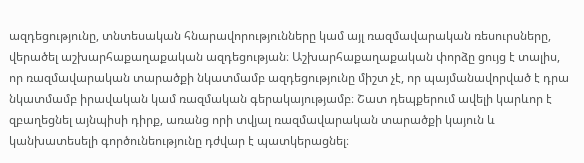ազդեցությունը, տնտեսական հնարավորությունները կամ այլ ռազմավարական ռեսուրսները, վերածել աշխարհաքաղաքական ազդեցության։ Աշխարհաքաղաքական փորձը ցույց է տալիս, որ ռազմավարական տարածքի նկատմամբ ազդեցությունը միշտ չէ, որ պայմանավորված է դրա նկատմամբ իրավական կամ ռազմական գերակայությամբ։ Շատ դեպքերում ավելի կարևոր է զբաղեցնել այնպիսի դիրք, առանց որի տվյալ ռազմավարական տարածքի կայուն և կանխատեսելի գործունեությունը դժվար է պատկերացնել։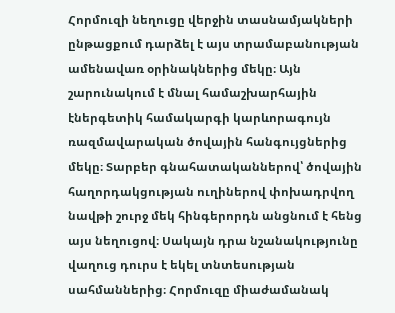Հորմուզի նեղուցը վերջին տասնամյակների ընթացքում դարձել է այս տրամաբանության ամենավառ օրինակներից մեկը։ Այն շարունակում է մնալ համաշխարհային էներգետիկ համակարգի կարևորագույն ռազմավարական ծովային հանգույցներից մեկը։ Տարբեր գնահատականներով՝ ծովային հաղորդակցության ուղիներով փոխադրվող նավթի շուրջ մեկ հինգերորդն անցնում է հենց այս նեղուցով։ Սակայն դրա նշանակությունը վաղուց դուրս է եկել տնտեսության սահմաններից։ Հորմուզը միաժամանակ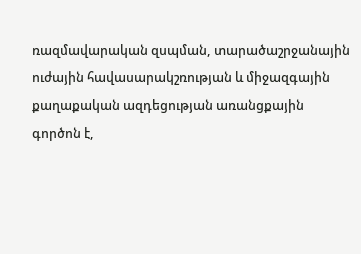ռազմավարական զսպման, տարածաշրջանային ուժային հավասարակշռության և միջազգային քաղաքական ազդեցության առանցքային գործոն է,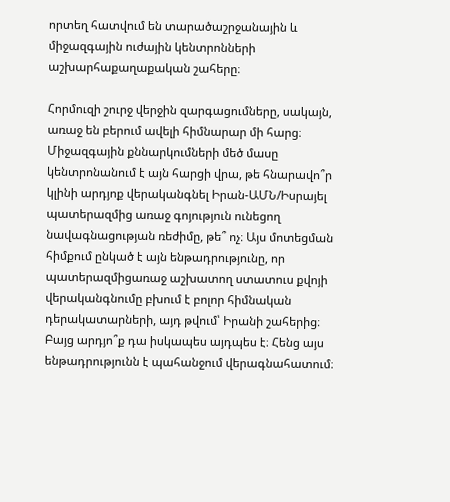որտեղ հատվում են տարածաշրջանային և միջազգային ուժային կենտրոնների աշխարհաքաղաքական շահերը։

Հորմուզի շուրջ վերջին զարգացումները, սակայն, առաջ են բերում ավելի հիմնարար մի հարց։ Միջազգային քննարկումների մեծ մասը կենտրոնանում է այն հարցի վրա, թե հնարավո՞ր կլինի արդյոք վերականգնել Իրան-ԱՄՆ/Իսրայել պատերազմից առաջ գոյություն ունեցող նավագնացության ռեժիմը, թե՞ ոչ։ Այս մոտեցման հիմքում ընկած է այն ենթադրությունը, որ պատերազմիցառաջ աշխատող ստատուս քվոյի վերականգնումը բխում է բոլոր հիմնական դերակատարների, այդ թվում՝ Իրանի շահերից։ Բայց արդյո՞ք դա իսկապես այդպես է։ Հենց այս ենթադրությունն է պահանջում վերագնահատում։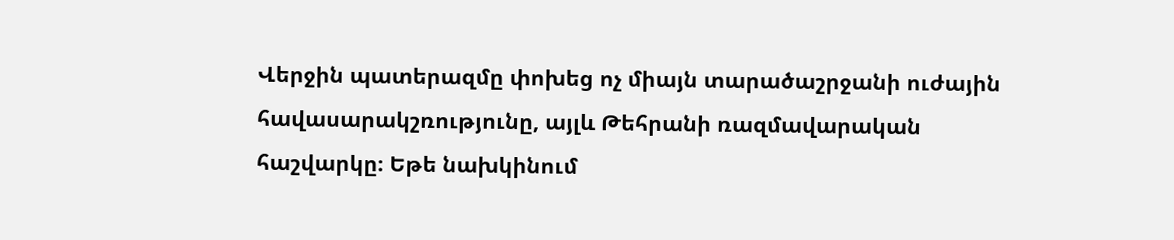Վերջին պատերազմը փոխեց ոչ միայն տարածաշրջանի ուժային հավասարակշռությունը, այլև Թեհրանի ռազմավարական հաշվարկը։ Եթե նախկինում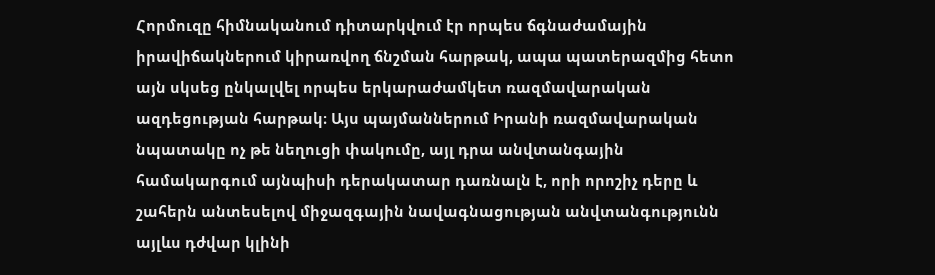Հորմուզը հիմնականում դիտարկվում էր որպես ճգնաժամային իրավիճակներում կիրառվող ճնշման հարթակ, ապա պատերազմից հետո այն սկսեց ընկալվել որպես երկարաժամկետ ռազմավարական ազդեցության հարթակ։ Այս պայմաններում Իրանի ռազմավարական նպատակը ոչ թե նեղուցի փակումը, այլ դրա անվտանգային համակարգում այնպիսի դերակատար դառնալն է, որի որոշիչ դերը և շահերն անտեսելով միջազգային նավագնացության անվտանգությունն այլևս դժվար կլինի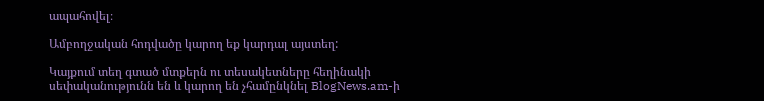ապահովել։

Ամբողջական հոդվածը կարող եք կարդալ այստեղ:

Կայքում տեղ գտած մտքերն ու տեսակետները հեղինակի սեփականությունն են և կարող են չհամընկնել BlogNews.am-ի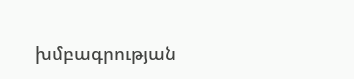խմբագրության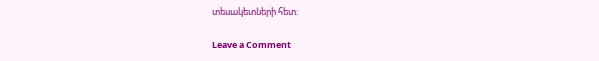տեսակետների հետ:

Leave a Comment